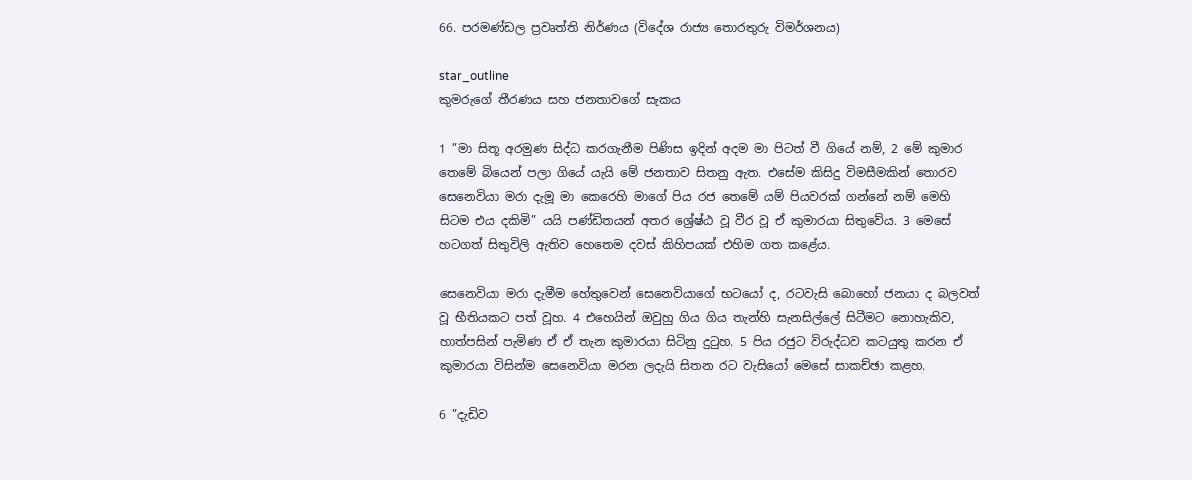66. පරමණ්ඩල ප්‍රවෘත්ති නිර්ණය (විදේශ රාජ්‍ය තොරතුරු විමර්ශනය)

star_outline
කුමරුගේ තීරණය සහ ජනතාවගේ සැකය

1 ”මා සිතූ අරමුණ සිද්ධ කරගැනීම පිණිස ඉදින් අදම මා පිටත් වී ගියේ නම්, 2 මේ කුමාර තෙමේ බියෙන් පලා ගියේ යැයි මේ ජනතාව සිතනු ඇත. එසේම කිසිදු විමසීමකින් තොරව සෙනෙවියා මරා දැමූ මා කෙරෙහි මාගේ පිය රජ තෙමේ යම් පියවරක් ගන්නේ නම් මෙහි සිටම එය දකිමි” යයි පණ්ඩිතයන් අතර ශ්‍රේෂ්ඨ වූ වීර වූ ඒ කුමාරයා සිතුවේය. 3 මෙසේ හටගත් සිතුවිලි ඇතිව හෙතෙම දවස් කිහිපයක් එහිම ගත කළේය.

සෙනෙවියා මරා දැමීම හේතුවෙන් සෙනෙවියාගේ භටයෝ ද, රටවැසි බොහෝ ජනයා ද බලවත් වූ භීතියකට පත් වූහ. 4 එහෙයින් ඔවුහු ගිය ගිය තැන්හි සැනසිල්ලේ සිටීමට නොහැකිව, හාත්පසින් පැමිණ ඒ ඒ තැන කුමාරයා සිටිනු දුටුහ. 5 පිය රජුට විරුද්ධව කටයුතු කරන ඒ කුමාරයා විසින්ම සෙනෙවියා මරන ලදැයි සිතන රට වැසියෝ මෙසේ සාකච්ඡා කළහ.

6 ”දැඩිව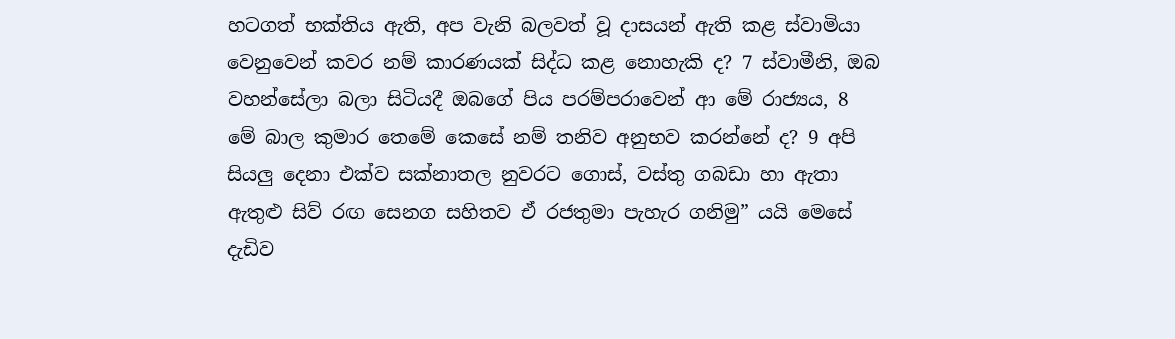හටගත් භක්තිය ඇති, අප වැනි බලවත් වූ දාසයන් ඇති කළ ස්වාමියා වෙනුවෙන් කවර නම් කාරණයක් සිද්ධ කළ නොහැකි ද? 7 ස්වාමීනි, ඔබ වහන්සේලා බලා සිටියදී ඔබගේ පිය පරම්පරාවෙන් ආ මේ රාජ්‍යය, 8 මේ බාල කුමාර තෙමේ කෙසේ නම් තනිව අනුභව කරන්නේ ද? 9 අපි සියලු දෙනා එක්ව සක්නාතල නුවරට ගොස්, වස්තු ගබඩා හා ඇතා ඇතුළු සිව් රඟ සෙනග සහිතව ඒ රජතුමා පැහැර ගනිමු” යයි මෙසේ දැඩිව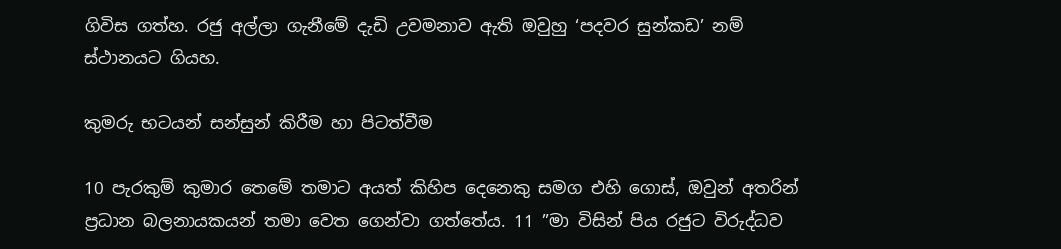ගිවිස ගත්හ. රජු අල්ලා ගැනීමේ දැඩි උවමනාව ඇති ඔවුහු ‘පදවර සුන්කඩ’ නම් ස්ථානයට ගියහ.

කුමරු භටයන් සන්සුන් කිරීම හා පිටත්වීම

10 පැරකුම් කුමාර තෙමේ තමාට අයත් කිහිප දෙනෙකු සමග එහි ගොස්, ඔවුන් අතරින් ප්‍රධාන බලනායකයන් තමා වෙත ගෙන්වා ගත්තේය. 11 ”මා විසින් පිය රජුට විරුද්ධව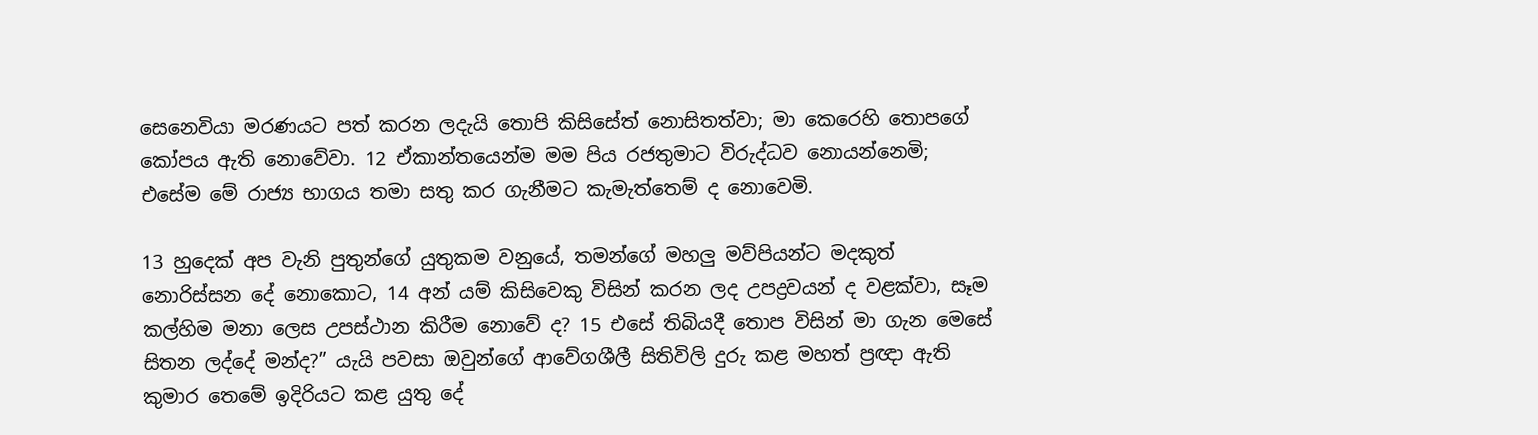සෙනෙවියා මරණයට පත් කරන ලදැයි තොපි කිසිසේත් නොසිතත්වා; මා කෙරෙහි තොපගේ කෝපය ඇති නොවේවා. 12 ඒකාන්තයෙන්ම මම පිය රජතුමාට විරුද්ධව නොයන්නෙමි; එසේම මේ රාජ්‍ය භාගය තමා සතු කර ගැනීමට කැමැත්තෙම් ද නොවෙමි.

13 හුදෙක් අප වැනි පුතුන්ගේ යුතුකම වනුයේ, තමන්ගේ මහලු මව්පියන්ට මදකුත් නොරිස්සන දේ නොකොට, 14 අන් යම් කිසිවෙකු විසින් කරන ලද උපද්‍රවයන් ද වළක්වා, සෑම කල්හිම මනා ලෙස උපස්ථාන කිරීම නොවේ ද? 15 එසේ තිබියදී තොප විසින් මා ගැන මෙසේ සිතන ලද්දේ මන්ද?” යැයි පවසා ඔවුන්ගේ ආවේගශීලී සිතිවිලි දුරු කළ මහත් ප්‍රඥා ඇති කුමාර තෙමේ ඉදිරියට කළ යුතු දේ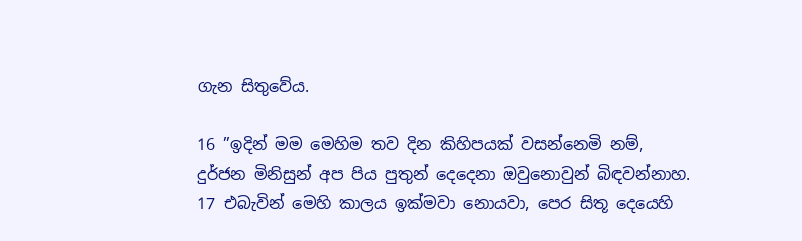ගැන සිතුවේය.

16 ”ඉදින් මම මෙහිම තව දින කිහිපයක් වසන්නෙමි නම්, දුර්ජන මිනිසුන් අප පිය පුතුන් දෙදෙනා ඔවුනොවුන් බිඳවන්නාහ. 17 එබැවින් මෙහි කාලය ඉක්මවා නොයවා, පෙර සිතූ දෙයෙහි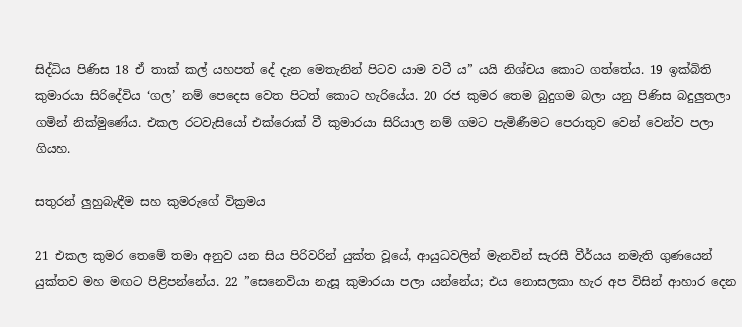සිද්ධිය පිණිස 18 ඒ තාක් කල් යහපත් දේ දැන මෙතැනින් පිටව යාම වටී ය” යයි නිශ්චය කොට ගත්තේය. 19 ඉක්බිති කුමාරයා සිරිදේවිය ‘ගල’ නම් පෙදෙස වෙත පිටත් කොට හැරියේය. 20 රජ කුමර තෙම බුදුගම බලා යනු පිණිස බදුලුතලා ගමින් නික්මුණේය. එකල රටවැසියෝ එක්රොක් වී කුමාරයා සිරියාල නම් ගමට පැමිණීමට පෙරාතුව වෙන් වෙන්ව පලා ගියහ.

සතුරන් ලුහුබැඳීම සහ කුමරුගේ වික්‍රමය

21 එකල කුමර තෙමේ තමා අනුව යන සිය පිරිවරින් යුක්ත වූයේ, ආයුධවලින් මැනවින් සැරසී වීර්යය නමැති ගුණයෙන් යුක්තව මහ මඟට පිළිපන්නේය. 22 ”සෙනෙවියා නැසූ කුමාරයා පලා යන්නේය; එය නොසලකා හැර අප විසින් ආහාර දෙන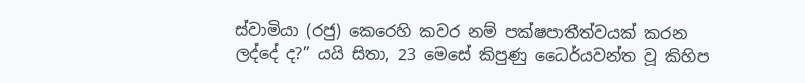ස්වාමියා (රජු) කෙරෙහි කවර නම් පක්ෂපාතීත්වයක් කරන ලද්දේ ද?” යයි සිතා, 23 මෙසේ කිපුණු ධෛර්යවන්ත වූ කිහිප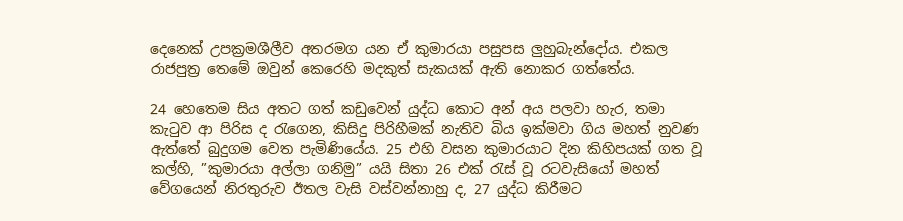දෙනෙක් උපක්‍රමශීලීව අතරමග යන ඒ කුමාරයා පසුපස ලුහුබැන්දෝය. එකල රාජපුත්‍ර තෙමේ ඔවුන් කෙරෙහි මදකුත් සැකයක් ඇති නොකර ගත්තේය.

24 හෙතෙම සිය අතට ගත් කඩුවෙන් යුද්ධ කොට අන් අය පලවා හැර, තමා කැටුව ආ පිරිස ද රැගෙන, කිසිදු පිරිහීමක් නැතිව බිය ඉක්මවා ගිය මහත් නුවණ ඇත්තේ බුදුගම වෙත පැමිණියේය. 25 එහි වසන කුමාරයාට දින කිහිපයක් ගත වූ කල්හි, ”කුමාරයා අල්ලා ගනිමු” යයි සිතා 26 එක් රැස් වූ රටවැසියෝ මහත් වේගයෙන් නිරතුරුව ඊතල වැසි වස්වන්නාහු ද, 27 යුද්ධ කිරීමට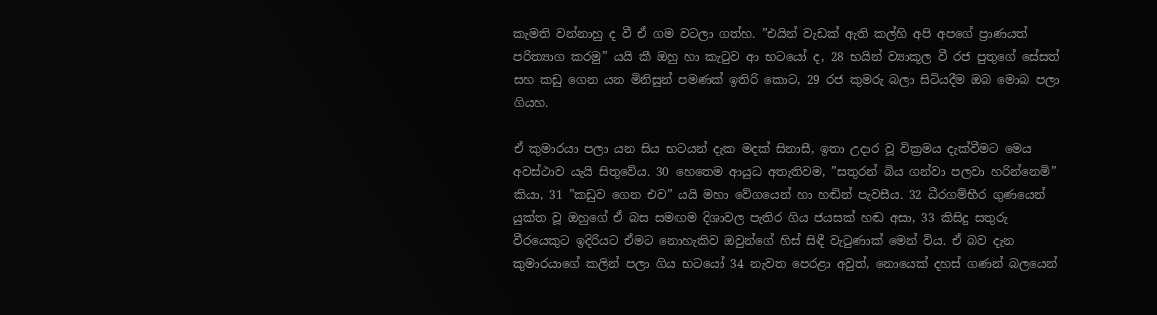කැමති වන්නාහු ද වී ඒ ගම වටලා ගත්හ. ”එයින් වැඩක් ඇති කල්හි අපි අපගේ ප්‍රාණයත් පරිත්‍යාග කරමු” යයි කී ඔහු හා කැටුව ආ භටයෝ ද, 28 භයින් ව්‍යාකූල වී රජ පුතුගේ සේසත් සහ කඩු ගෙන යන මිනිසුන් පමණක් ඉතිරි කොට, 29 රජ කුමරු බලා සිටියදීම ඔබ මොබ පලා ගියහ.

ඒ කුමාරයා පලා යන සිය භටයන් දැක මදක් සිනාසී, ඉතා උදාර වූ වික්‍රමය දැක්වීමට මෙය අවස්ථාව යැයි සිතුවේය. 30 හෙතෙම ආයුධ අතැතිවම, ”සතුරන් බිය ගන්වා පලවා හරින්නෙමි” කියා, 31 ”කඩුව ගෙන එව” යයි මහා වේගයෙන් හා හඬින් පැවසීය. 32 ධීරගම්භීර ගුණයෙන් යුක්ත වූ ඔහුගේ ඒ බස සමඟම දිශාවල පැතිර ගිය ජයසක් හඬ අසා, 33 කිසිදු සතුරු වීරයෙකුට ඉදිරියට ඒමට නොහැකිව ඔවුන්ගේ හිස් සිඳී වැටුණාක් මෙන් විය. ඒ බව දැන කුමාරයාගේ කලින් පලා ගිය භටයෝ 34 නැවත පෙරළා අවුත්, නොයෙක් දහස් ගණන් බලයෙන්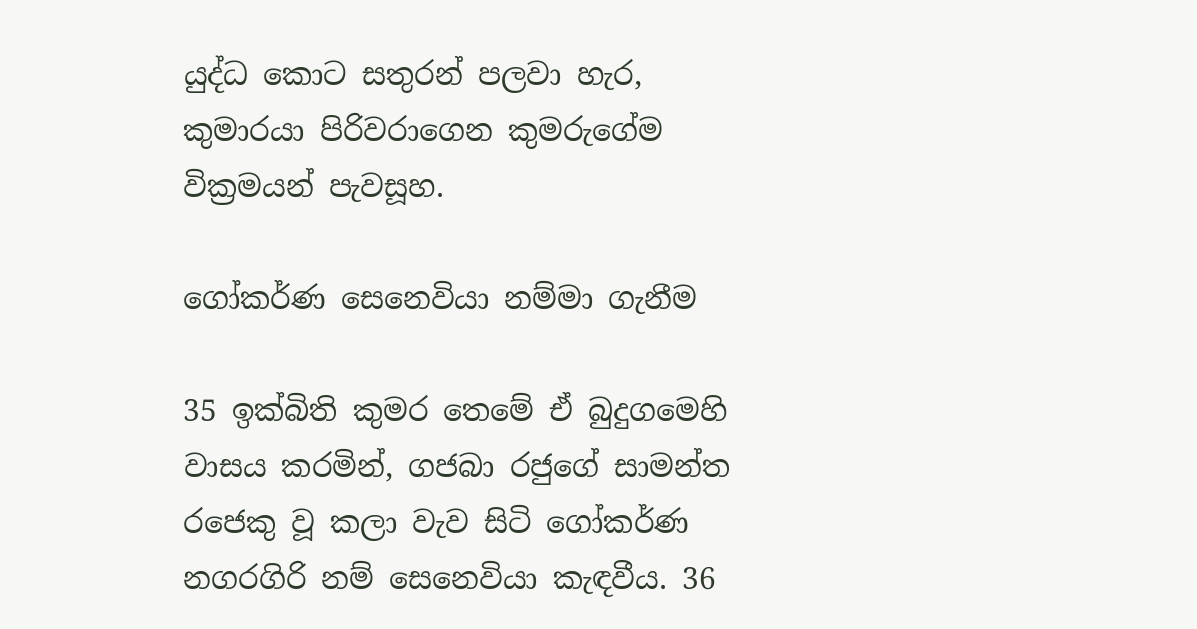යුද්ධ කොට සතුරන් පලවා හැර, කුමාරයා පිරිවරාගෙන කුමරුගේම වික්‍රමයන් පැවසූහ.

ගෝකර්ණ සෙනෙවියා නම්මා ගැනීම

35 ඉක්බිති කුමර තෙමේ ඒ බුදුගමෙහි වාසය කරමින්, ගජබා රජුගේ සාමන්ත රජෙකු වූ කලා වැව සිටි ගෝකර්ණ නගරගිරි නම් සෙනෙවියා කැඳවීය. 36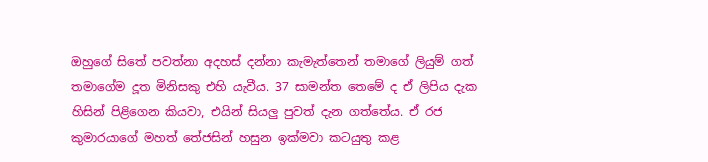ඔහුගේ සිතේ පවත්නා අදහස් දන්නා කැමැත්තෙන් තමාගේ ලියුම් ගත් තමාගේම දූත මිනිසකු එහි යැවීය. 37 සාමන්ත තෙමේ ද ඒ ලිපිය දැක හිසින් පිළිගෙන කියවා, එයින් සියලු පුවත් දැන ගත්තේය. ඒ රජ කුමාරයාගේ මහත් තේජසින් හසුන ඉක්මවා කටයුතු කළ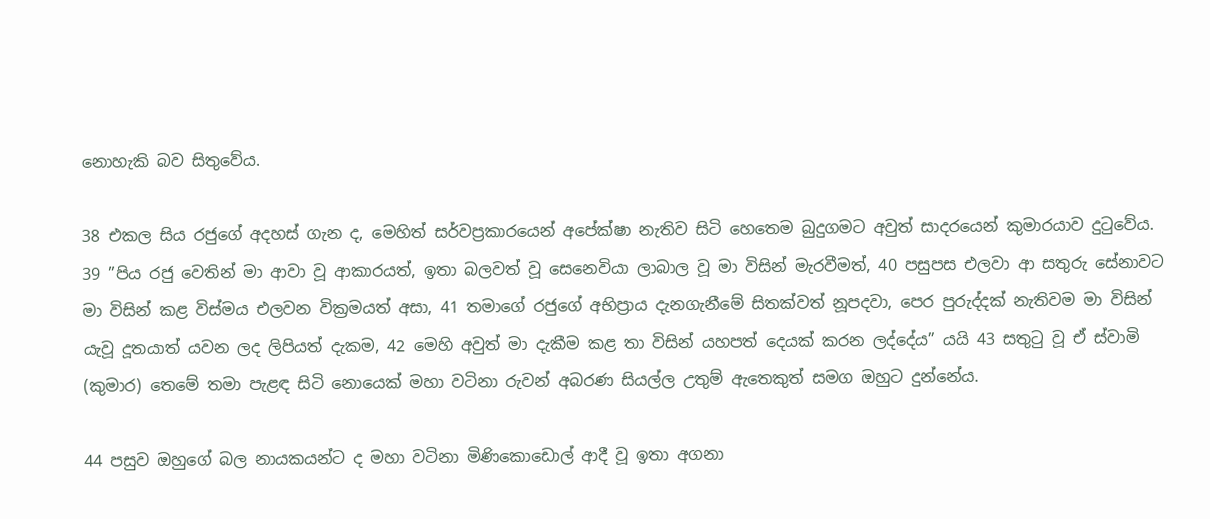නොහැකි බව සිතුවේය.

38 එකල සිය රජුගේ අදහස් ගැන ද, මෙහිත් සර්වප්‍රකාරයෙන් අපේක්ෂා නැතිව සිටි හෙතෙම බුදුගමට අවුත් සාදරයෙන් කුමාරයාව දුටුවේය. 39 ”පිය රජු වෙතින් මා ආවා වූ ආකාරයත්, ඉතා බලවත් වූ සෙනෙවියා ලාබාල වූ මා විසින් මැරවීමත්, 40 පසුපස එලවා ආ සතුරු සේනාවට මා විසින් කළ විස්මය එලවන වික්‍රමයත් අසා, 41 තමාගේ රජුගේ අභිප්‍රාය දැනගැනීමේ සිතක්වත් නූපදවා, පෙර පුරුද්දක් නැතිවම මා විසින් යැවූ දූතයාත් යවන ලද ලිපියත් දැකම, 42 මෙහි අවුත් මා දැකීම කළ තා විසින් යහපත් දෙයක් කරන ලද්දේය” යයි 43 සතුටු වූ ඒ ස්වාමි (කුමාර) තෙමේ තමා පැළඳ සිටි නොයෙක් මහා වටිනා රුවන් අබරණ සියල්ල උතුම් ඇතෙකුත් සමග ඔහුට දුන්නේය.

44 පසුව ඔහුගේ බල නායකයන්ට ද මහා වටිනා මිණිකොඩොල් ආදී වූ ඉතා අගනා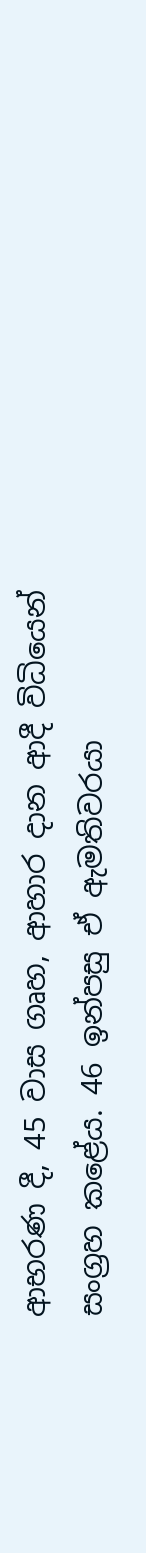ආභරණ දී, 45 වාස ගෘහ, ආහාර දාන ආදී විධියෙන් සංග්‍රහ කළේය. 46 ඉන්පසු ඒ ඇමතිවරයා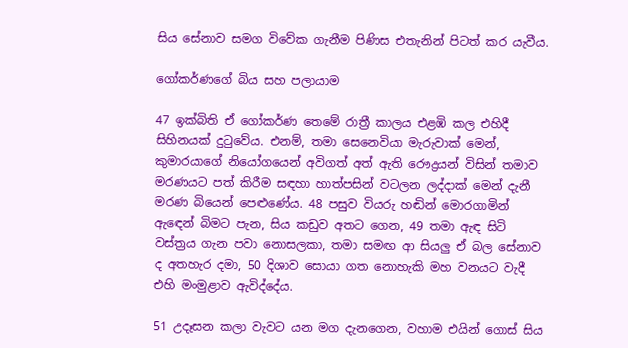සිය සේනාව සමග විවේක ගැනීම පිණිස එතැනින් පිටත් කර යැවීය.

ගෝකර්ණගේ බිය සහ පලායාම

47 ඉක්බිති ඒ ගෝකර්ණ තෙමේ රාත්‍රී කාලය එළඹි කල එහිදී සිහිනයක් දුටුවේය. එනම්, තමා සෙනෙවියා මැරුවාක් මෙන්, කුමාරයාගේ නියෝගයෙන් අවිගත් අත් ඇති රෞද්‍රයන් විසින් තමාව මරණයට පත් කිරීම සඳහා හාත්පසින් වටලන ලද්දාක් මෙන් දැනී මරණ බියෙන් පෙළුණේය. 48 පසුව වියරු හඬින් මොරගාමින් ඇඳෙන් බිමට පැන, සිය කඩුව අතට ගෙන, 49 තමා ඇඳ සිටි වස්ත්‍රය ගැන පවා නොසලකා, තමා සමඟ ආ සියලු ඒ බල සේනාව ද අතහැර දමා, 50 දිශාව සොයා ගත නොහැකි මහ වනයට වැදී එහි මංමුළාව ඇවිද්දේය.

51 උදෑසන කලා වැවට යන මග දැනගෙන, වහාම එයින් ගොස් සිය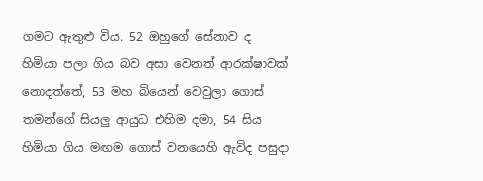ගමට ඇතුළු විය. 52 ඔහුගේ සේනාව ද හිමියා පලා ගිය බව අසා වෙනත් ආරක්ෂාවක් නොදත්තේ, 53 මහ බියෙන් වෙවුලා ගොස් තමන්ගේ සියලු ආයුධ එහිම දමා, 54 සිය හිමියා ගිය මඟම ගොස් වනයෙහි ඇවිද පසුදා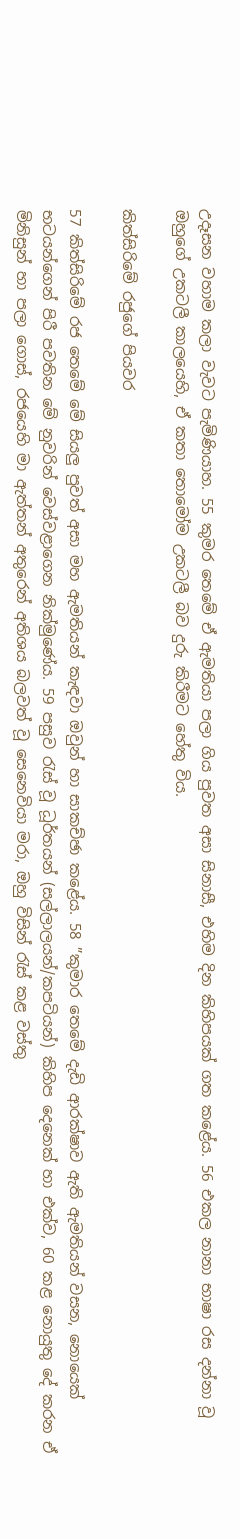උදෑසන වහාම කලා වැවට පැමිණියාහ. 55 කුමර තෙමේ ඒ ඇමතියා පලා ගිය පුවත අසා සිනාසී, එහිම දින කිහිපයක් ගත කළේය. 56 එකල නානා භාෂා රස දන්නා වූ ඔහුගේ උකටලී කාලයෙහි, ඒ කතා තොමෝම උකටලී බව දුරු කිරීමට හේතු විය.

කිත්සිරිමේ රජුගේ පියවර

57 කිත්සිරිමේ රජ තෙමේ මේ සියලු පුවත් අසා මහ ඇමතියන් කැඳවා ඔවුන් හා සාකච්ඡා කළේය. 58 ”කුමාර තෙමේ දැඩි ආරක්ෂාව ඇති ඇමතියන් වසන, නොයෙක් භටයන්ගෙන් පිරී පවතින මේ නුවරින් වෙස්වළාගෙන නික්මුණේය. 59 පසුව රැස් වූ ධූර්තයන් (සල්ලාලයන්/කපටියන්) කිහිප දෙනෙක් හා එක්ව, 60 කළ නොයුතු දේ කරන ඒ මිනිසුන් හා පලා ගොස්, රජයෙහි මා ඇත්තන් අතුරෙන් අතිශය බලවත් වූ සෙනෙවියා මරා, ඔහු විසින් රැස් කළ වස්තු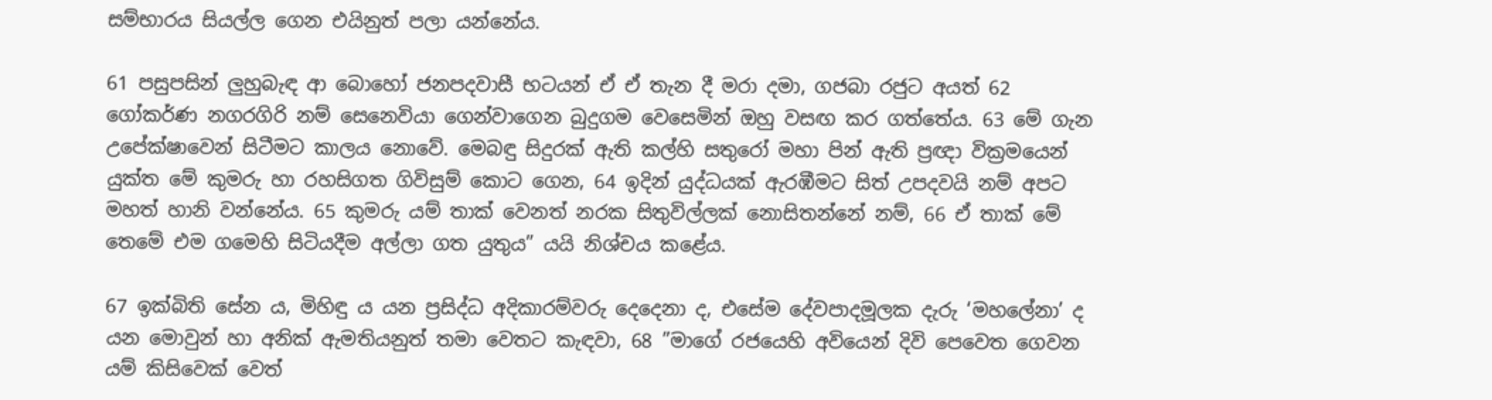සම්භාරය සියල්ල ගෙන එයිනුත් පලා යන්නේය.

61 පසුපසින් ලුහුබැඳ ආ බොහෝ ජනපදවාසී භටයන් ඒ ඒ තැන දී මරා දමා, ගජබා රජුට අයත් 62 ගෝකර්ණ නගරගිරි නම් සෙනෙවියා ගෙන්වාගෙන බුදුගම වෙසෙමින් ඔහු වසඟ කර ගත්තේය. 63 මේ ගැන උපේක්ෂාවෙන් සිටීමට කාලය නොවේ. මෙබඳු සිදුරක් ඇති කල්හි සතුරෝ මහා පින් ඇති ප්‍රඥා වික්‍රමයෙන් යුක්ත මේ කුමරු හා රහසිගත ගිවිසුම් කොට ගෙන, 64 ඉදින් යුද්ධයක් ඇරඹීමට සිත් උපදවයි නම් අපට මහත් හානි වන්නේය. 65 කුමරු යම් තාක් වෙනත් නරක සිතුවිල්ලක් නොසිතන්නේ නම්, 66 ඒ තාක් මේ තෙමේ එම ගමෙහි සිටියදීම අල්ලා ගත යුතුය” යයි නිශ්චය කළේය.

67 ඉක්බිති සේන ය, මිහිඳු ය යන ප්‍රසිද්ධ අදිකාරම්වරු දෙදෙනා ද, එසේම දේවපාදමූලක දැරු ‘මහලේනා’ ද යන මොවුන් හා අනික් ඇමතියනුත් තමා වෙතට කැඳවා, 68 ”මාගේ රජයෙහි අවියෙන් දිවි පෙවෙත ගෙවන යම් කිසිවෙක් වෙත්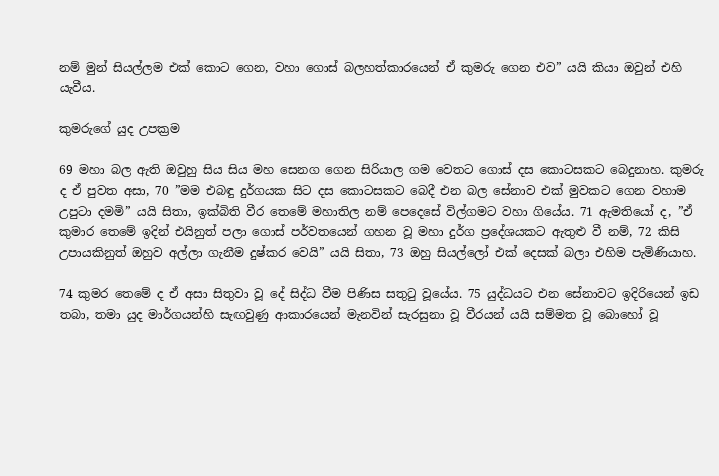නම් මුන් සියල්ලම එක් කොට ගෙන, වහා ගොස් බලහත්කාරයෙන් ඒ කුමරු ගෙන එව” යයි කියා ඔවුන් එහි යැවීය.

කුමරුගේ යුද උපක්‍රම

69 මහා බල ඇති ඔවුහු සිය සිය මහ සෙනග ගෙන සිරියාල ගම වෙතට ගොස් දස කොටසකට බෙදුනාහ. කුමරු ද ඒ පුවත අසා, 70 ”මම එබඳු දුර්ගයක සිට දස කොටසකට බෙදී එන බල සේනාව එක් මුවකට ගෙන වහාම උපුටා දමමි” යයි සිතා, ඉක්බිති වීර තෙමේ මහාතිල නම් පෙදෙසේ විල්ගමට වහා ගියේය. 71 ඇමතියෝ ද, ”ඒ කුමාර තෙමේ ඉදින් එයිනුත් පලා ගොස් පර්වතයෙන් ගහන වූ මහා දුර්ග ප්‍රදේශයකට ඇතුළු වී නම්, 72 කිසි උපායකිනුත් ඔහුව අල්ලා ගැනීම දුෂ්කර වෙයි” යයි සිතා, 73 ඔහු සියල්ලෝ එක් දෙසක් බලා එහිම පැමිණියාහ.

74 කුමර තෙමේ ද ඒ අසා සිතුවා වූ දේ සිද්ධ වීම පිණිස සතුටු වූයේය. 75 යුද්ධයට එන සේනාවට ඉදිරියෙන් ඉඩ තබා, තමා යුද මාර්ගයන්හි සැඟවුණු ආකාරයෙන් මැනවින් සැරසුනා වූ වීරයන් යයි සම්මත වූ බොහෝ වූ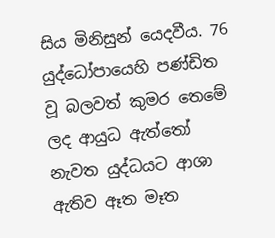සිය මිනිසුන් යෙදවීය. 76 යුද්ධෝපායෙහි පණ්ඩිත වූ බලවත් කුමර තෙමේ ලද ආයුධ ඇත්තෝ නැවත යුද්ධයට ආශා ඇතිව ඈත මෑත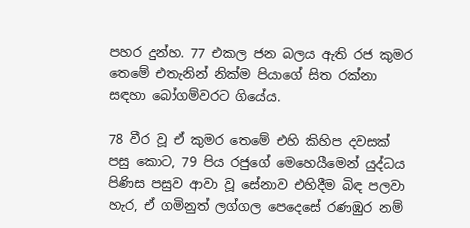පහර දුන්හ. 77 එකල ජන බලය ඇති රජ කුමර තෙමේ එතැනින් නික්ම පියාගේ සිත රක්නා සඳහා බෝගම්වරට ගියේය.

78 වීර වූ ඒ කුමර තෙමේ එහි කිහිප දවසක් පසු කොට, 79 පිය රජුගේ මෙහෙයීමෙන් යුද්ධය පිණිස පසුව ආවා වූ සේනාව එහිදීම බිඳ පලවා හැර, ඒ ගමිනුත් ලග්ගල පෙදෙසේ රණඹුර නම්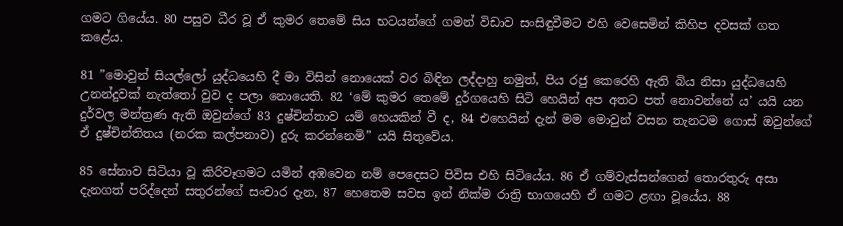ගමට ගියේය. 80 පසුව ධීර වූ ඒ කුමර තෙමේ සිය භටයන්ගේ ගමන් විඩාව සංසිඳුවීමට එහි වෙසෙමින් කිහිප දවසක් ගත කළේය.

81 ”මොවුන් සියල්ලෝ යුද්ධයෙහි දී මා විසින් නොයෙක් වර බිඳින ලද්දාහු නමුත්, පිය රජු කෙරෙහි ඇති බිය නිසා යුද්ධයෙහි උනන්දුවක් නැත්තෝ වුව ද පලා නොයෙති. 82 ‘මේ කුමර තෙමේ දුර්ගයෙහි සිටි හෙයින් අප අතට පත් නොවන්නේ ය’ යයි යන දුර්වල මන්ත්‍රණ ඇති ඔවුන්ගේ 83 දුෂ්චින්තාව යම් හෙයකින් වී ද, 84 එහෙයින් දැන් මම මොවුන් වසන තැනටම ගොස් ඔවුන්ගේ ඒ දුෂ්චින්තිතය (නරක කල්පනාව) දුරු කරන්නෙමි” යයි සිතුවේය.

85 සේනාව සිටියා වූ කිරිවෑගමට යමින් අඹවෙන නම් පෙදෙසට පිවිස එහි සිටියේය. 86 ඒ ගම්වැස්සන්ගෙන් තොරතුරු අසා දැනගත් පරිද්දෙන් සතුරන්ගේ සංචාර දැන, 87 හෙතෙම සවස ඉන් නික්ම රාත්‍රි භාගයෙහි ඒ ගමට ළඟා වූයේය. 88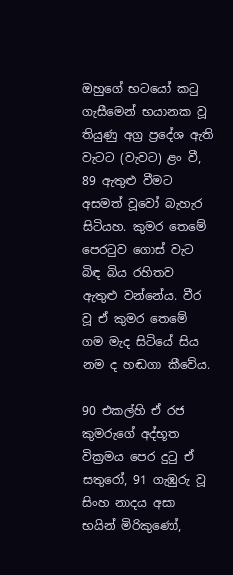ඔහුගේ භටයෝ කටු ගැසීමෙන් භයානක වූ තියුණු අග්‍ර ප්‍රදේශ ඇති වැටට (වැවට) ළං වී, 89 ඇතුළු වීමට අසමත් වූවෝ බැහැර සිටියහ. කුමර තෙමේ පෙරටුව ගොස් වැට බිඳ බිය රහිතව ඇතුළු වන්නේය. වීර වූ ඒ කුමර තෙමේ ගම මැද සිටියේ සිය නම ද හඬගා කීවේය.

90 එකල්හි ඒ රජ කුමරුගේ අද්භූත වික්‍රමය පෙර දුටු ඒ සතුරෝ, 91 ගැඹුරු වූ සිංහ නාදය අසා භයින් මිරිකුණෝ,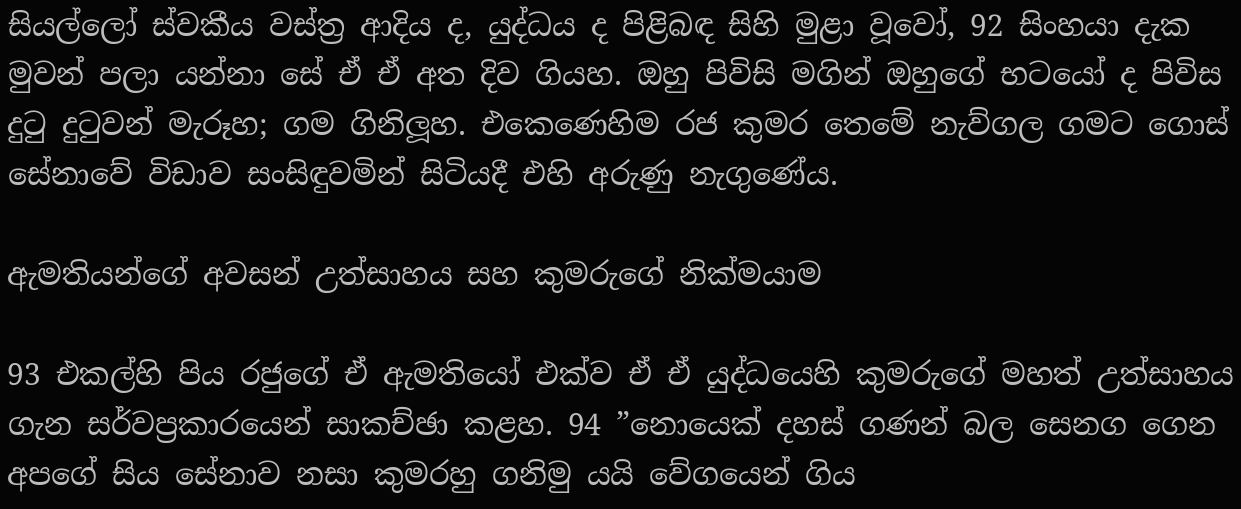සියල්ලෝ ස්වකීය වස්ත්‍ර ආදිය ද, යුද්ධය ද පිළිබඳ සිහි මුළා වූවෝ, 92 සිංහයා දැක මුවන් පලා යන්නා සේ ඒ ඒ අත දිව ගියහ. ඔහු පිවිසි මගින් ඔහුගේ භටයෝ ද පිවිස දුටු දුටුවන් මැරූහ; ගම ගිනිලූහ. එකෙණෙහිම රජ කුමර තෙමේ නැව්ගල ගමට ගොස් සේනාවේ විඩාව සංසිඳුවමින් සිටියදී එහි අරුණු නැගුණේය.

ඇමතියන්ගේ අවසන් උත්සාහය සහ කුමරුගේ නික්මයාම

93 එකල්හි පිය රජුගේ ඒ ඇමතියෝ එක්ව ඒ ඒ යුද්ධයෙහි කුමරුගේ මහත් උත්සාහය ගැන සර්වප්‍රකාරයෙන් සාකච්ඡා කළහ. 94 ”නොයෙක් දහස් ගණන් බල සෙනග ගෙන අපගේ සිය සේනාව නසා කුමරහු ගනිමු යයි වේගයෙන් ගිය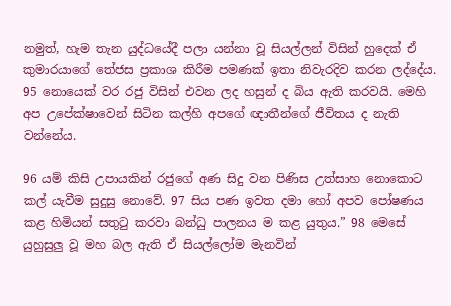නමුත්, හැම තැන යුද්ධයේදී පලා යන්නා වූ සියල්ලන් විසින් හුදෙක් ඒ කුමාරයාගේ තේජස ප්‍රකාශ කිරීම පමණක් ඉතා නිවැරදිව කරන ලද්දේය. 95 නොයෙක් වර රජු විසින් එවන ලද හසුන් ද බිය ඇති කරවයි. මෙහි අප උපේක්ෂාවෙන් සිටින කල්හි අපගේ ඥාතීන්ගේ ජීවිතය ද නැති වන්නේය.

96 යම් කිසි උපායකින් රජුගේ අණ සිදු වන පිණිස උත්සාහ නොකොට කල් යැවීම සුදුසු නොවේ. 97 සිය පණ ඉවත දමා හෝ අපව පෝෂණය කළ හිමියන් සතුටු කරවා බන්ධු පාලනය ම කළ යුතුය.” 98 මෙසේ යුහුසුලු වූ මහ බල ඇති ඒ සියල්ලෝම මැනවින්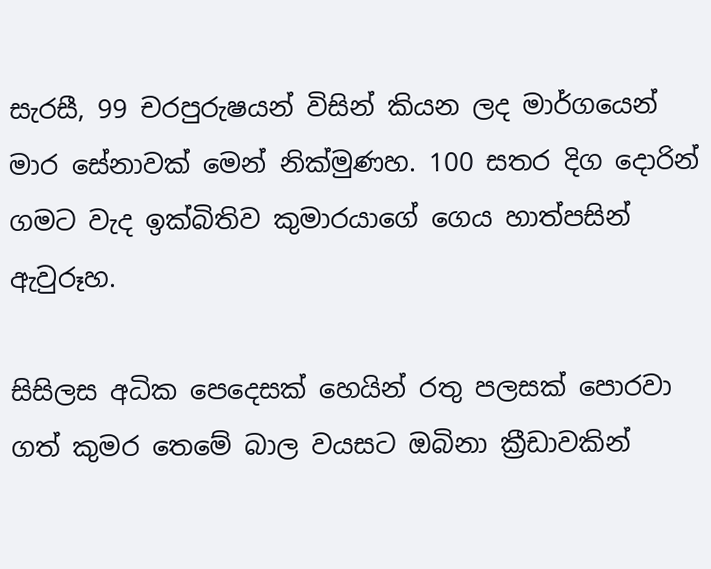සැරසී, 99 චරපුරුෂයන් විසින් කියන ලද මාර්ගයෙන් මාර සේනාවක් මෙන් නික්මුණහ. 100 සතර දිග දොරින් ගමට වැද ඉක්බිතිව කුමාරයාගේ ගෙය හාත්පසින් ඇවුරූහ.

සිසිලස අධික පෙදෙසක් හෙයින් රතු පලසක් පොරවා ගත් කුමර තෙමේ බාල වයසට ඔබිනා ක්‍රීඩාවකින්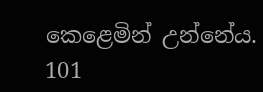කෙළෙමින් උන්නේය. 101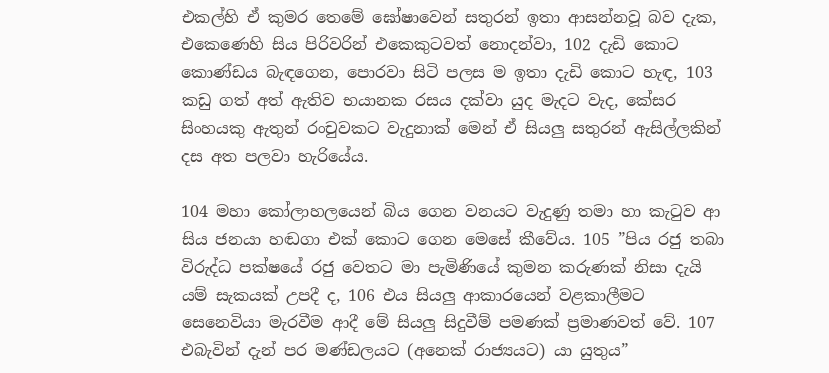එකල්හි ඒ කුමර තෙමේ ඝෝෂාවෙන් සතුරන් ඉතා ආසන්නවූ බව දැක, එකෙණෙහි සිය පිරිවරින් එකෙකුටවත් නොදන්වා, 102 දැඩි කොට කොණ්ඩය බැඳගෙන, පොරවා සිටි පලස ම ඉතා දැඩි කොට හැඳ, 103 කඩු ගත් අත් ඇතිව භයානක රසය දක්වා යුද මැදට වැද, කේසර සිංහයකු ඇතුන් රංචුවකට වැදුනාක් මෙන් ඒ සියලු සතුරන් ඇසිල්ලකින් දස අත පලවා හැරියේය.

104 මහා කෝලාහලයෙන් බිය ගෙන වනයට වැදුණු තමා හා කැටුව ආ සිය ජනයා හඬගා එක් කොට ගෙන මෙසේ කීවේය. 105 ”පිය රජු තබා විරුද්ධ පක්ෂයේ රජු වෙතට මා පැමිණියේ කුමන කරුණක් නිසා දැයි යම් සැකයක් උපදී ද, 106 එය සියලු ආකාරයෙන් වළකාලීමට සෙනෙවියා මැරවීම ආදී මේ සියලු සිදුවීම් පමණක් ප්‍රමාණවත් වේ. 107 එබැවින් දැන් පර මණ්ඩලයට (අනෙක් රාජ්‍යයට) යා යුතුය”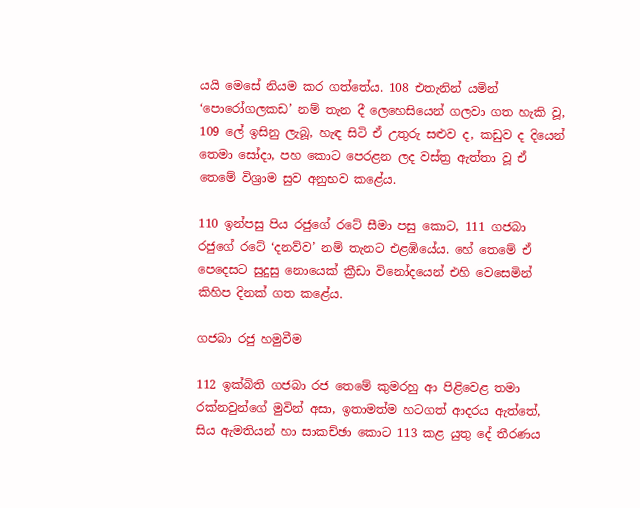යයි මෙසේ නියම කර ගත්තේය. 108 එතැනින් යමින් ‘පොරෝගලකඩ’ නම් තැන දී ලෙහෙසියෙන් ගලවා ගත හැකි වූ, 109 ලේ ඉසිනු ලැබූ, හැඳ සිටි ඒ උතුරු සළුව ද, කඩුව ද දියෙන් තෙමා සෝදා, පහ කොට පෙරළන ලද වස්ත්‍ර ඇත්තා වූ ඒ තෙමේ විශ්‍රාම සුව අනුභව කළේය.

110 ඉන්පසු පිය රජුගේ රටේ සීමා පසු කොට, 111 ගජබා රජුගේ රටේ ‘දනව්ව’ නම් තැනට එළඹියේය. හේ තෙමේ ඒ පෙදෙසට සුදුසු නොයෙක් ක්‍රීඩා විනෝදයෙන් එහි වෙසෙමින් කිහිප දිනක් ගත කළේය.

ගජබා රජු හමුවීම

112 ඉක්බිති ගජබා රජ තෙමේ කුමරහු ආ පිළිවෙළ තමා රක්නවුන්ගේ මුවින් අසා, ඉතාමත්ම හටගත් ආදරය ඇත්තේ, සිය ඇමතියන් හා සාකච්ඡා කොට 113 කළ යුතු දේ තීරණය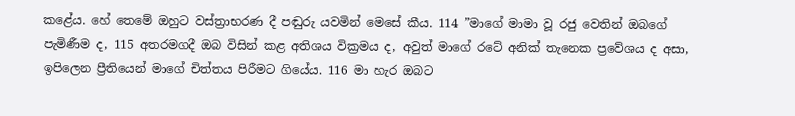කළේය. හේ තෙමේ ඔහුට වස්ත්‍රාභරණ දී පඬුරු යවමින් මෙසේ කීය. 114 ”මාගේ මාමා වූ රජු වෙතින් ඔබගේ පැමිණීම ද, 115 අතරමගදී ඔබ විසින් කළ අතිශය වික්‍රමය ද, අවුත් මාගේ රටේ අනික් තැනෙක ප්‍රවේශය ද අසා, ඉපිලෙන ප්‍රීතියෙන් මාගේ චිත්තය පිරීමට ගියේය. 116 මා හැර ඔබට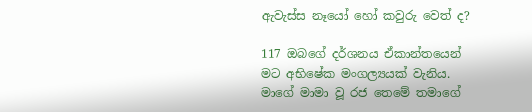ඇවැස්ස නෑයෝ හෝ කවුරු වෙත් ද?

117 ඔබගේ දර්ශනය ඒකාන්තයෙන් මට අභිෂේක මංගල්‍යයක් වැනිය. මාගේ මාමා වූ රජ තෙමේ තමාගේ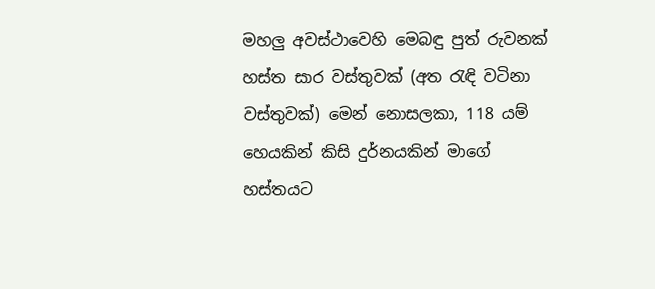මහලු අවස්ථාවෙහි මෙබඳු පුත් රුවනක් හස්ත සාර වස්තුවක් (අත රැඳි වටිනා වස්තුවක්) මෙන් නොසලකා, 118 යම් හෙයකින් කිසි දුර්නයකින් මාගේ හස්තයට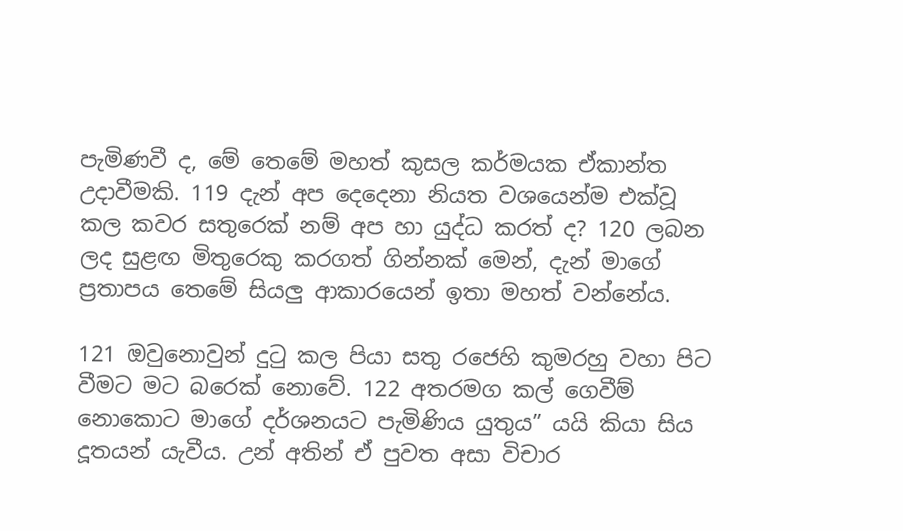පැමිණවී ද, මේ තෙමේ මහත් කුසල කර්මයක ඒකාන්ත උදාවීමකි. 119 දැන් අප දෙදෙනා නියත වශයෙන්ම එක්වූ කල කවර සතුරෙක් නම් අප හා යුද්ධ කරත් ද? 120 ලබන ලද සුළඟ මිතුරෙකු කරගත් ගින්නක් මෙන්, දැන් මාගේ ප්‍රතාපය තෙමේ සියලු ආකාරයෙන් ඉතා මහත් වන්නේය.

121 ඔවුනොවුන් දුටු කල පියා සතු රජෙහි කුමරහු වහා පිට වීමට මට බරෙක් නොවේ. 122 අතරමග කල් ගෙවීම් නොකොට මාගේ දර්ශනයට පැමිණිය යුතුය” යයි කියා සිය දූතයන් යැවීය. උන් අතින් ඒ පුවත අසා විචාර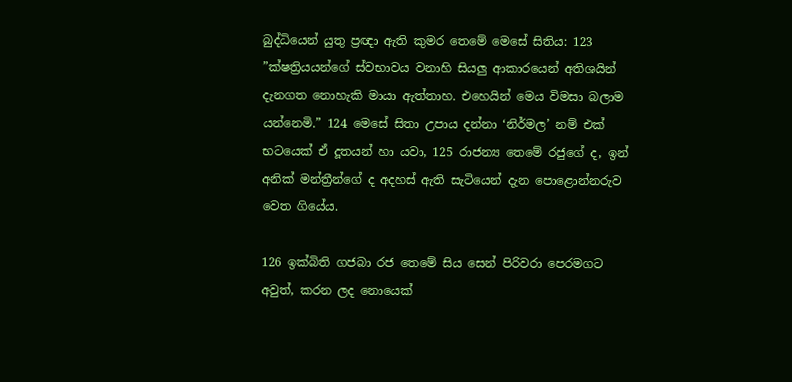බුද්ධියෙන් යුතු ප්‍රඥා ඇති කුමර තෙමේ මෙසේ සිතිය: 123 ”ක්ෂත්‍රියයන්ගේ ස්වභාවය වනාහි සියලු ආකාරයෙන් අතිශයින් දැනගත නොහැකි මායා ඇත්තාහ. එහෙයින් මෙය විමසා බලාම යන්නෙමි.” 124 මෙසේ සිතා උපාය දන්නා ‘නිර්මල’ නම් එක් භටයෙක් ඒ දූතයන් හා යවා, 125 රාජන්‍ය තෙමේ රජුගේ ද, ඉන් අනික් මන්ත්‍රීන්ගේ ද අදහස් ඇති සැටියෙන් දැන පොළොන්නරුව වෙත ගියේය.

126 ඉක්බිති ගජබා රජ තෙමේ සිය සෙන් පිරිවරා පෙරමගට අවුත්, කරන ලද නොයෙක්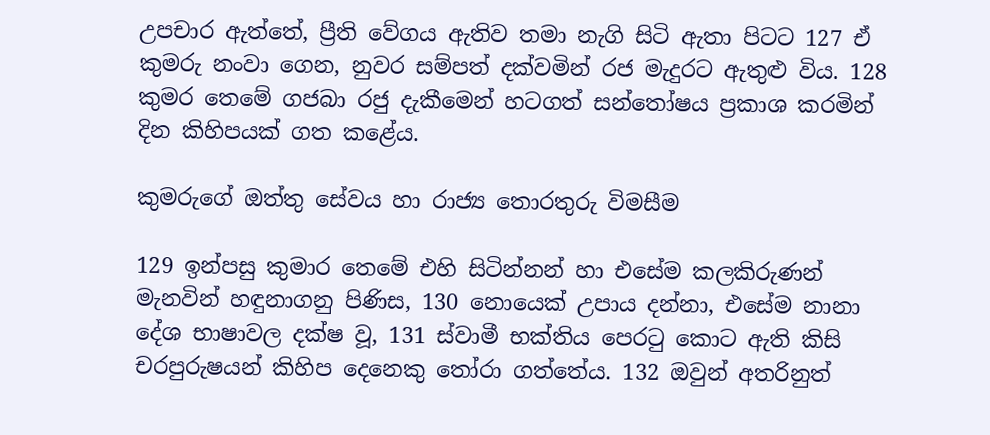උපචාර ඇත්තේ, ප්‍රීති වේගය ඇතිව තමා නැගි සිටි ඇතා පිටට 127 ඒ කුමරු නංවා ගෙන, නුවර සම්පත් දක්වමින් රජ මැදුරට ඇතුළු විය. 128 කුමර තෙමේ ගජබා රජු දැකීමෙන් හටගත් සන්තෝෂය ප්‍රකාශ කරමින් දින කිහිපයක් ගත කළේය.

කුමරුගේ ඔත්තු සේවය හා රාජ්‍ය තොරතුරු විමසීම

129 ඉන්පසු කුමාර තෙමේ එහි සිටින්නන් හා එසේම කලකිරුණන් මැනවින් හඳුනාගනු පිණිස, 130 නොයෙක් උපාය දන්නා, එසේම නානා දේශ භාෂාවල දක්ෂ වූ, 131 ස්වාමී භක්තිය පෙරටු කොට ඇති කිසි චරපුරුෂයන් කිහිප දෙනෙකු තෝරා ගත්තේය. 132 ඔවුන් අතරිනුත්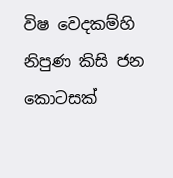විෂ වෙදකම්හි නිපුණ කිසි ජන කොටසක්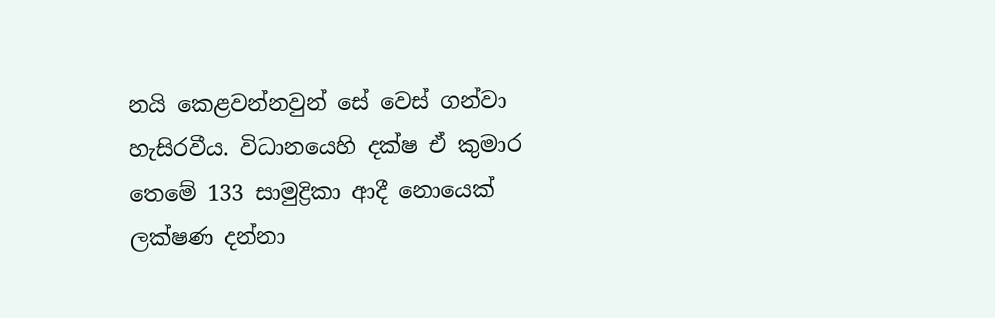නයි කෙළවන්නවුන් සේ වෙස් ගන්වා හැසිරවීය. විධානයෙහි දක්ෂ ඒ කුමාර තෙමේ 133 සාමුද්‍රිකා ආදී නොයෙක් ලක්ෂණ දන්නා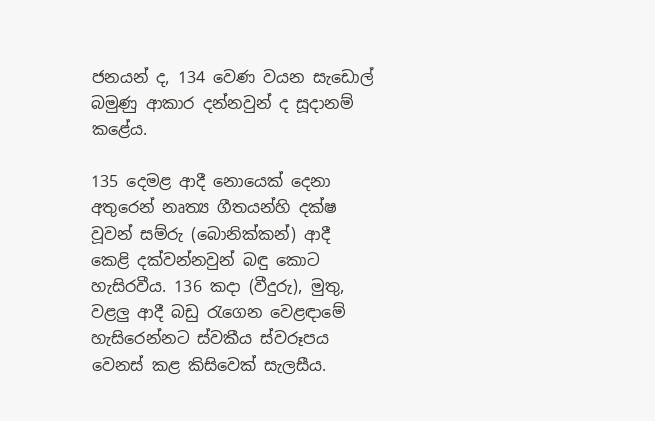ජනයන් ද, 134 වෙණ වයන සැඩොල් බමුණු ආකාර දන්නවුන් ද සූදානම් කළේය.

135 දෙමළ ආදී නොයෙක් දෙනා අතුරෙන් නෘත්‍ය ගීතයන්හි දක්ෂ වූවන් සම්රු (බොනික්කන්) ආදී කෙළි දක්වන්නවුන් බඳු කොට හැසිරවීය. 136 කදා (වීදුරු), මුතු, වළලු ආදී බඩු රැගෙන වෙළඳාමේ හැසිරෙන්නට ස්වකීය ස්වරූපය වෙනස් කළ කිසිවෙක් සැලසීය.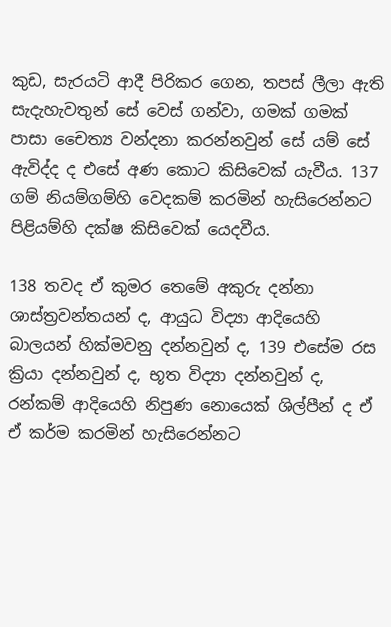කුඩ, සැරයටි ආදී පිරිකර ගෙන, තපස් ලීලා ඇති සැදැහැවතුන් සේ වෙස් ගන්වා, ගමක් ගමක් පාසා චෛත්‍ය වන්දනා කරන්නවුන් සේ යම් සේ ඇවිද්ද ද එසේ අණ කොට කිසිවෙක් යැවීය. 137 ගම් නියම්ගම්හි වෙදකම් කරමින් හැසිරෙන්නට පිළියම්හි දක්ෂ කිසිවෙක් යෙදවීය.

138 තවද ඒ කුමර තෙමේ අකුරු දන්නා ශාස්ත්‍රවන්තයන් ද, ආයුධ විද්‍යා ආදියෙහි බාලයන් හික්මවනු දන්නවුන් ද, 139 එසේම රස ක්‍රියා දන්නවුන් ද, භූත විද්‍යා දන්නවුන් ද, රන්කම් ආදියෙහි නිපුණ නොයෙක් ශිල්පීන් ද ඒ ඒ කර්ම කරමින් හැසිරෙන්නට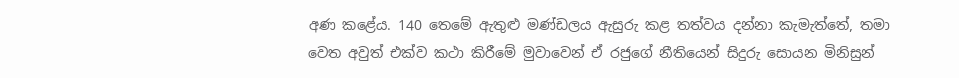අණ කළේය. 140 තෙමේ ඇතුළු මණ්ඩලය ඇසුරු කළ තත්වය දන්නා කැමැත්තේ, තමා වෙත අවුත් එක්ව කථා කිරීමේ මුවාවෙන් ඒ රජුගේ නීතියෙන් සිදුරු සොයන මිනිසුන්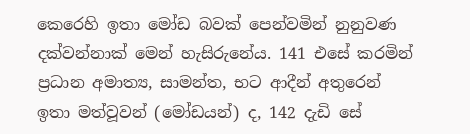කෙරෙහි ඉතා මෝඩ බවක් පෙන්වමින් නුනුවණ දක්වන්නාක් මෙන් හැසිරුනේය. 141 එසේ කරමින් ප්‍රධාන අමාත්‍ය, සාමන්ත, භට ආදීන් අතුරෙන් ඉතා මත්වූවන් (මෝඩයන්) ද, 142 දැඩි සේ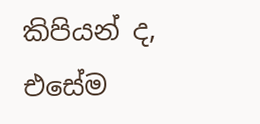කිපියන් ද, එසේම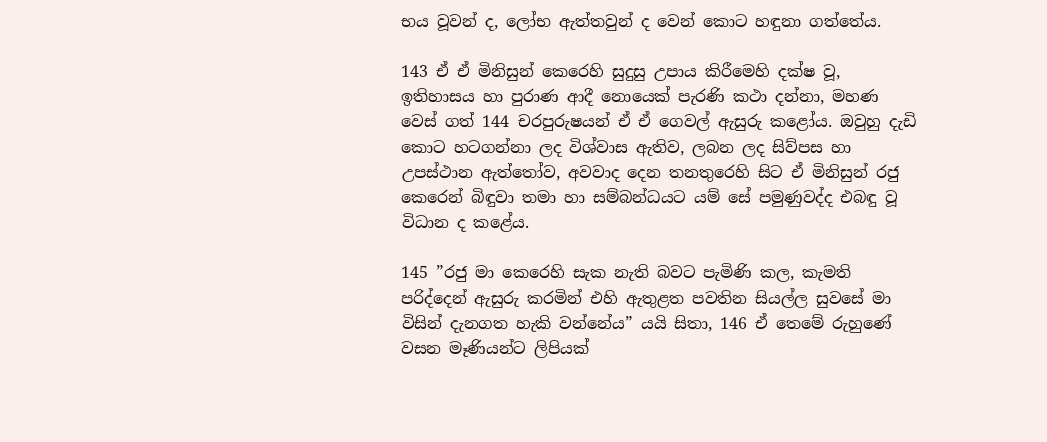භය වූවන් ද, ලෝභ ඇත්තවුන් ද වෙන් කොට හඳුනා ගත්තේය.

143 ඒ ඒ මිනිසුන් කෙරෙහි සුදුසු උපාය කිරීමෙහි දක්ෂ වූ, ඉතිහාසය හා පුරාණ ආදී නොයෙක් පැරණි කථා දන්නා, මහණ වෙස් ගත් 144 චරපුරුෂයන් ඒ ඒ ගෙවල් ඇසුරු කළෝය. ඔවුහු දැඩි කොට හටගන්නා ලද විශ්වාස ඇතිව, ලබන ලද සිව්පස හා උපස්ථාන ඇත්තෝව, අවවාද දෙන තනතුරෙහි සිට ඒ මිනිසුන් රජු කෙරෙන් බිඳුවා තමා හා සම්බන්ධයට යම් සේ පමුණුවද්ද එබඳු වූ විධාන ද කළේය.

145 ”රජු මා කෙරෙහි සැක නැති බවට පැමිණි කල, කැමති පරිද්දෙන් ඇසුරු කරමින් එහි ඇතුළත පවතින සියල්ල සුවසේ මා විසින් දැනගත හැකි වන්නේය” යයි සිතා, 146 ඒ තෙමේ රුහුණේ වසන මෑණියන්ට ලිපියක්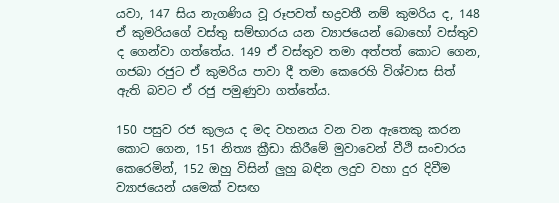යවා, 147 සිය නැගණිය වූ රූපවත් භද්‍රවතී නම් කුමරිය ද, 148 ඒ කුමරියගේ වස්තු සම්භාරය යන ව්‍යාජයෙන් බොහෝ වස්තුව ද ගෙන්වා ගත්තේය. 149 ඒ වස්තුව තමා අත්පත් කොට ගෙන, ගජබා රජුට ඒ කුමරිය පාවා දී තමා කෙරෙහි විශ්වාස සිත් ඇති බවට ඒ රජු පමුණුවා ගත්තේය.

150 පසුව රජ කුලය ද මද වහනය වන වන ඇතෙකු කරන කොට ගෙන, 151 නිත්‍ය ක්‍රීඩා කිරීමේ මුවාවෙන් වීථි සංචාරය කෙරෙමින්, 152 ඔහු විසින් ලුහු බඳින ලදුව වහා දුර දිවීම ව්‍යාජයෙන් යමෙක් වසඟ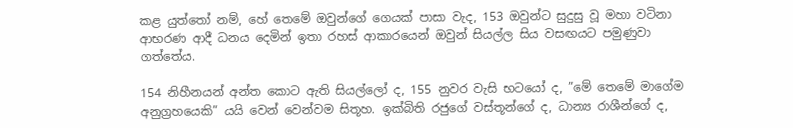කළ යුත්තෝ නම්, හේ තෙමේ ඔවුන්ගේ ගෙයක් පාසා වැද, 153 ඔවුන්ට සුදුසු වූ මහා වටිනා ආභරණ ආදී ධනය දෙමින් ඉතා රහස් ආකාරයෙන් ඔවුන් සියල්ල සිය වසඟයට පමුණුවා ගත්තේය.

154 නිහීනයන් අන්ත කොට ඇති සියල්ලෝ ද, 155 නුවර වැසි භටයෝ ද, ”මේ තෙමේ මාගේම අනුග්‍රහයෙකි” යයි වෙන් වෙන්වම සිතූහ. ඉක්බිති රජුගේ වස්තූන්ගේ ද, ධාන්‍ය රාශීන්ගේ ද,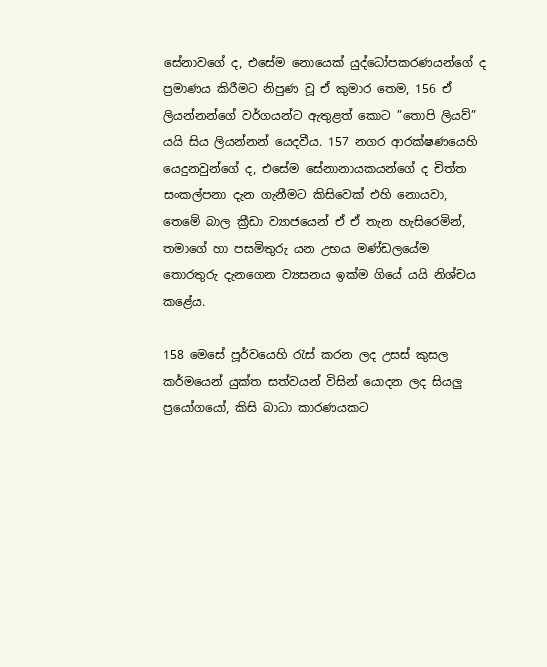සේනාවගේ ද, එසේම නොයෙක් යුද්ධෝපකරණයන්ගේ ද ප්‍රමාණය කිරීමට නිපුණ වූ ඒ කුමාර තෙම, 156 ඒ ලියන්නන්ගේ වර්ගයන්ට ඇතුළත් කොට ”තොපි ලියව්” යයි සිය ලියන්නන් යෙදවීය. 157 නගර ආරක්ෂණයෙහි යෙදුනවුන්ගේ ද, එසේම සේනානායකයන්ගේ ද චිත්ත සංකල්පනා දැන ගැනීමට කිසිවෙක් එහි නොයවා, තෙමේ බාල ක්‍රීඩා ව්‍යාජයෙන් ඒ ඒ තැන හැසිරෙමින්, තමාගේ හා පසමිතුරු යන උභය මණ්ඩලයේම තොරතුරු දැනගෙන ව්‍යසනය ඉක්ම ගියේ යයි නිශ්චය කළේය.

158 මෙසේ පූර්වයෙහි රැස් කරන ලද උසස් කුසල කර්මයෙන් යුක්ත සත්වයන් විසින් යොදන ලද සියලු ප්‍රයෝගයෝ, කිසි බාධා කාරණයකට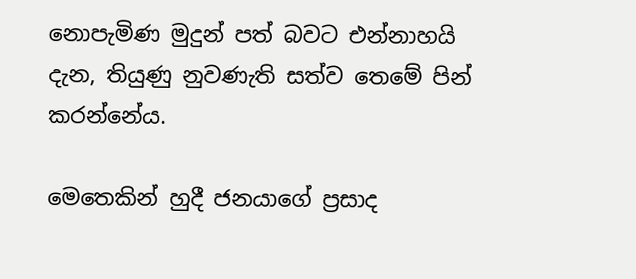නොපැමිණ මුදුන් පත් බවට එන්නාහයි දැන, තියුණු නුවණැති සත්ව තෙමේ පින් කරන්නේය.

මෙතෙකින් හුදී ජනයාගේ ප්‍රසාද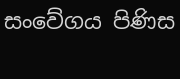සංවේගය පිණිස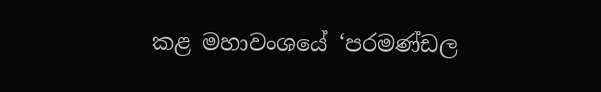කළ මහාවංශයේ ‘පරමණ්ඩල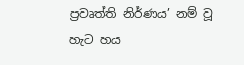ප්‍රවෘත්ති නිර්ණය’ නම් වූ හැට හය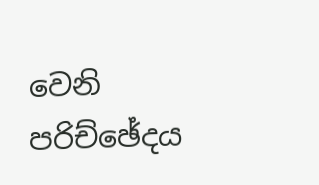වෙනි පරිච්ඡේදය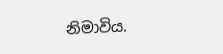නිමාවිය.